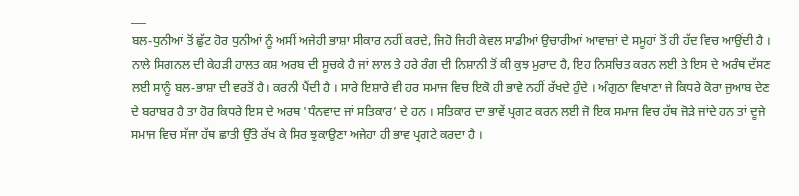___
ਬਲ-ਧੁਨੀਆਂ ਤੋਂ ਛੁੱਟ ਹੋਰ ਧੁਨੀਆਂ ਨੂੰ ਅਸੀਂ ਅਜੇਹੀ ਭਾਸ਼ਾ ਸੀਕਾਰ ਨਹੀਂ ਕਰਦੇ, ਜਿਹੋ ਜਿਹੀ ਕੇਵਲ ਸਾਡੀਆਂ ਉਚਾਰੀਆਂ ਆਵਾਜ਼ਾਂ ਦੇ ਸਮੂਹਾਂ ਤੋਂ ਹੀ ਹੱਦ ਵਿਚ ਆਉਂਦੀ ਹੈ । ਨਾਲੇ ਸਿਗਨਲ ਦੀ ਕੇਹੜੀ ਹਾਲਤ ਕਸ਼ ਅਰਬ ਦੀ ਸੂਚਕੇ ਹੈ ਜਾਂ ਲਾਲ ਤੇ ਹਰੇ ਰੰਗ ਦੀ ਨਿਸ਼ਾਨੀ ਤੋਂ ਕੀ ਕੁਝ ਮੁਰਾਦ ਹੈ, ਇਹ ਨਿਸਚਿਤ ਕਰਨ ਲਈ ਤੇ ਇਸ ਦੇ ਅਰੰਥ ਦੱਸਣ ਲਈ ਸਾਨੂੰ ਬਲ-ਭਾਸ਼ਾ ਦੀ ਵਰਤੋਂ ਹੈ। ਕਰਨੀ ਪੈਂਦੀ ਹੈ । ਸਾਰੇ ਇਸ਼ਾਰੇ ਵੀ ਹਰ ਸਮਾਜ ਵਿਚ ਇਕੋ ਹੀ ਭਾਵੇ ਨਹੀਂ ਰੱਖਦੇ ਹੁੰਦੇ । ਅੰਗੁਠਾ ਵਿਖਾਣਾ ਜੇ ਕਿਧਰੇ ਕੋਰਾ ਜੁਆਬ ਦੇਣ ਦੇ ਬਰਾਬਰ ਹੈ ਤਾ ਹੋਰ ਕਿਧਰੇ ਇਸ ਦੇ ਅਰਥ 'ਧੰਨਵਾਦ ਜਾਂ ਸਤਿਕਾਰ’ ਦੇ ਹਨ । ਸਤਿਕਾਰ ਦਾ ਭਾਵੇਂ ਪ੍ਰਗਟ ਕਰਨ ਲਈ ਜੋ ਇਕ ਸਮਾਜ ਵਿਚ ਹੱਥ ਜੋੜੇ ਜਾਂਦੇ ਹਨ ਤਾਂ ਦੂਜੇ ਸਮਾਜ ਵਿਚ ਸੱਜਾ ਹੱਥ ਛਾਤੀ ਉੱਤੇ ਰੱਖ ਕੇ ਸਿਰ ਝੁਕਾਉਣਾ ਅਜੇਹਾ ਹੀ ਭਾਵ ਪ੍ਰਗਟੇ ਕਰਦਾ ਹੈ ।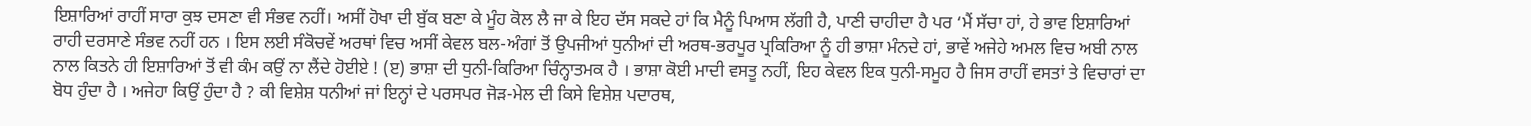ਇਸ਼ਾਰਿਆਂ ਰਾਹੀਂ ਸਾਰਾ ਕੁਝ ਦਸਣਾ ਵੀ ਸੰਭਵ ਨਹੀਂ। ਅਸੀਂ ਹੋਖਾ ਦੀ ਬੁੱਕ ਬਣਾ ਕੇ ਮੂੰਹ ਕੋਲ ਲੈ ਜਾ ਕੇ ਇਹ ਦੱਸ ਸਕਦੇ ਹਾਂ ਕਿ ਮੈਨੂੰ ਪਿਆਸ ਲੱਗੀ ਹੈ, ਪਾਣੀ ਚਾਹੀਦਾ ਹੈ ਪਰ ‘ਮੈਂ ਸੱਚਾ ਹਾਂ, ਹੇ ਭਾਵ ਇਸ਼ਾਰਿਆਂ ਰਾਹੀ ਦਰਸਾਣੇ ਸੰਭਵ ਨਹੀਂ ਹਨ । ਇਸ ਲਈ ਸੰਕੋਚਵੇਂ ਅਰਥਾਂ ਵਿਚ ਅਸੀਂ ਕੇਵਲ ਬਲ-ਅੰਗਾਂ ਤੋਂ ਉਪਜੀਆਂ ਧੁਨੀਆਂ ਦੀ ਅਰਥ-ਭਰਪੂਰ ਪ੍ਰਕਿਰਿਆ ਨੂੰ ਹੀ ਭਾਸ਼ਾ ਮੰਨਦੇ ਹਾਂ, ਭਾਵੇਂ ਅਜੇਹੇ ਅਮਲ ਵਿਚ ਅਬੀ ਨਾਲ ਨਾਲ ਕਿਤਨੇ ਹੀ ਇਸ਼ਾਰਿਆਂ ਤੋਂ ਵੀ ਕੰਮ ਕਉਂ ਨਾ ਲੈਂਦੇ ਹੋਈਏ ! (ੲ) ਭਾਸ਼ਾ ਦੀ ਧੁਨੀ-ਕਿਰਿਆ ਚਿੰਨ੍ਹਾਤਮਕ ਹੈ । ਭਾਸ਼ਾ ਕੋਈ ਮਾਦੀ ਵਸਤੂ ਨਹੀਂ, ਇਹ ਕੇਵਲ ਇਕ ਧੁਨੀ-ਸਮੂਹ ਹੈ ਜਿਸ ਰਾਹੀਂ ਵਸਤਾਂ ਤੇ ਵਿਚਾਰਾਂ ਦਾ ਬੋਧ ਹੁੰਦਾ ਹੈ । ਅਜੇਹਾ ਕਿਉਂ ਹੁੰਦਾ ਹੈ ? ਕੀ ਵਿਸ਼ੇਸ਼ ਧਨੀਆਂ ਜਾਂ ਇਨ੍ਹਾਂ ਦੇ ਪਰਸਪਰ ਜੋੜ-ਮੇਲ ਦੀ ਕਿਸੇ ਵਿਸ਼ੇਸ਼ ਪਦਾਰਥ,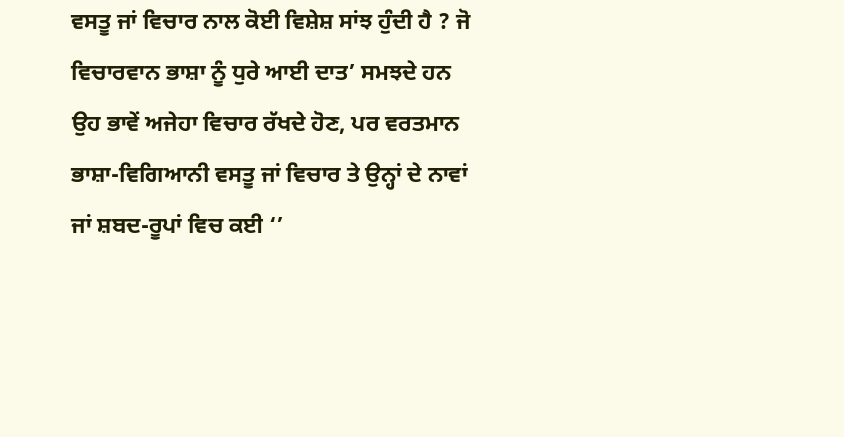ਵਸਤੂ ਜਾਂ ਵਿਚਾਰ ਨਾਲ ਕੋਈ ਵਿਸ਼ੇਸ਼ ਸਾਂਝ ਹੁੰਦੀ ਹੈ ? ਜੋ ਵਿਚਾਰਵਾਨ ਭਾਸ਼ਾ ਨੂੰ ਧੁਰੇ ਆਈ ਦਾਤ’ ਸਮਝਦੇ ਹਨ ਉਹ ਭਾਵੇਂ ਅਜੇਹਾ ਵਿਚਾਰ ਰੱਖਦੇ ਹੋਣ, ਪਰ ਵਰਤਮਾਨ ਭਾਸ਼ਾ-ਵਿਗਿਆਨੀ ਵਸਤੂ ਜਾਂ ਵਿਚਾਰ ਤੇ ਉਨ੍ਹਾਂ ਦੇ ਨਾਵਾਂ ਜਾਂ ਸ਼ਬਦ-ਰੂਪਾਂ ਵਿਚ ਕਈ ‘’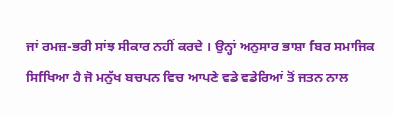ਜਾਂ ਰਮਜ਼-ਭਰੀ ਸਾਂਝ ਸੀਕਾਰ ਨਹੀਂ ਕਰਦੇ । ਉਨ੍ਹਾਂ ਅਨੁਸਾਰ ਭਾਸ਼ਾ fਬਰ ਸਮਾਜਿਕ ਸਿfਖਿਆ ਹੈ ਜੋ ਮਨੁੱਖ ਬਚਪਨ ਵਿਚ ਆਪਣੇ ਵਡੇ ਵਡੇਰਿਆਂ ਤੋਂ ਜਤਨ ਨਾਲ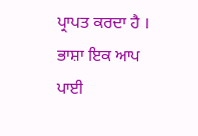ਪ੍ਰਾਪਤ ਕਰਦਾ ਹੈ । ਭਾਸ਼ਾ ਇਕ ਆਪ ਪਾਈ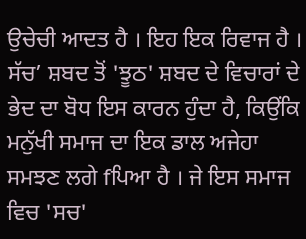ਉਚੇਚੀ ਆਦਤ ਹੈ । ਇਹ ਇਕ ਰਿਵਾਜ ਹੈ । ਸੱਚ’ ਸ਼ਬਦ ਤੋਂ 'ਝੂਠ' ਸ਼ਬਦ ਦੇ ਵਿਚਾਰਾਂ ਦੇ ਭੇਦ ਦਾ ਬੋਧ ਇਸ ਕਾਰਨ ਹੁੰਦਾ ਹੈ, ਕਿਉਂਕਿ ਮਨੁੱਖੀ ਸਮਾਜ ਦਾ ਇਕ ਡਾਲ ਅਜੇਹਾ ਸਮਝਣ ਲਗੇ fਪਿਆ ਹੈ । ਜੇ ਇਸ ਸਮਾਜ ਵਿਚ 'ਸਚ'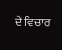ਦੇ ਵਿਚਾਰ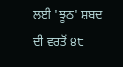ਲਈ 'ਝੂਠ' ਸ਼ਬਦ ਦੀ ਵਰਤੋਂ ੪੮